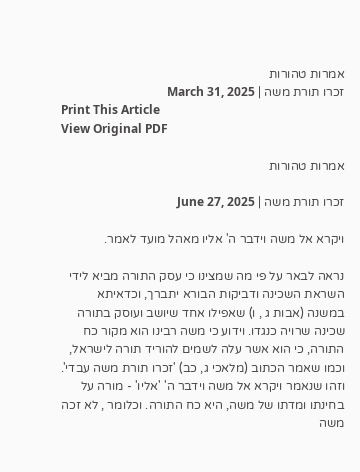אמרות טהורות
זכרו תורת משה | March 31, 2025
Print This Article
View Original PDF

אמרות טהורות

זכרו תורת משה | June 27, 2025

ויקרא אל משה וידבר ה' אליו מאהל מועד לאמר.

נראה לבאר על פי מה שמצינו כי עסק התורה מביא לידי השראת השכינה ודביקות הבורא יתברך, וכדאיתא במשנה (אבות ג , ו) שאפילו אחד שיושב ועוסק בתורה שכינה שרויה כנגדו. וידוע כי משה רבינו הוא מקור כח התורה, כי הוא אשר עלה לשמים להוריד תורה לישראל, וכמו שאמר הכתוב (מלאכי ג, כב) 'זכרו תורת משה עבדי'. וזהו שנאמר ויקרא אל משה וידבר ה' 'אליו' - מורה על בחינתו ומדתו של משה, היא כח התורה. וכלומר , לא זכה משה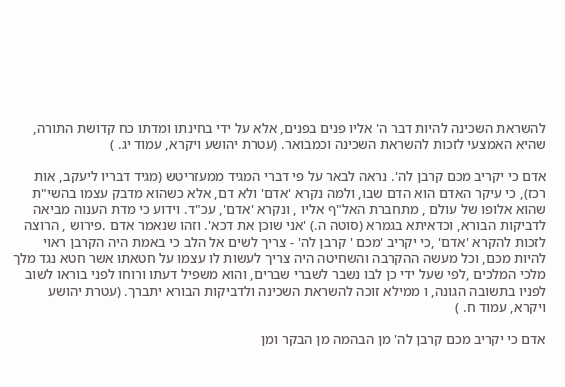להשראת השכינה להיות דבר ה' אליו פנים בפנים, אלא על ידי בחינתו ומדתו כח קדושת התורה, שהיא האמצעי לזכות להשראת השכינה וכמבואר. (עטרת יהושע ויקרא, עמוד יג. )

אדם כי יקריב מכם קרבן לה'. נראה לבאר על פי דברי המגיד ממעזריטש (מגיד דבריו ליעקב, אות רכז), כי עיקר האדם הוא הדם שבו, ולמה נקרא 'אדם' ולא דם, אלא כשהוא מדבק עצמו בהשי"ת שהוא אלופו של עולם , מתחברת האל"ף אליו , ונקרא 'אדם', עכ"ד. וידוע כי מדת הענוה מביאה לדביקות הבורא, וכדאיתא בגמרא (סוטה ה.) 'אני שוכן את דכא'. וזהו שנאמר אדם .פירוש , הרוצה לזכות להקרא 'אדם' ,כי יקריב 'מכם ' קרבן לה' - צריך לשים אל הלב כי באמת היה הקרבן ראוי להיות מכם, וכל מעשה ההקרבה והשחיטה היה צריך לעשות לו עצמו על חטאתו אשר חטא נגד מלך מלכי המלכים ,לפי שעל ידי כן לבו נשבר לשברי שברים, והוא משפיל דעתו ורוחו לפני בוראו לשוב לפניו בתשובה הגונה, ו ממילא זוכה להשראת השכינה ולדביקות הבורא יתברך. (עטרת יהושע ויקרא, עמוד ח. )

אדם כי יקריב מכם קרבן לה' מן הבהמה מן הבקר ומן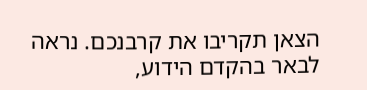הצאן תקריבו את קרבנכם. נראה לבאר בהקדם הידוע,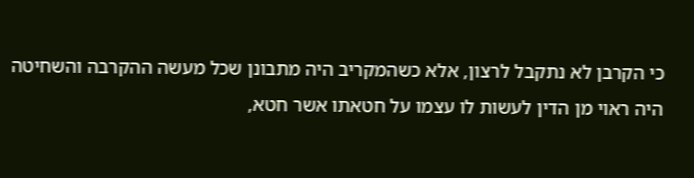כי הקרבן לא נתקבל לרצון, אלא כשהמקריב היה מתבונן שכל מעשה ההקרבה והשחיטה היה ראוי מן הדין לעשות לו עצמו על חטאתו אשר חטא,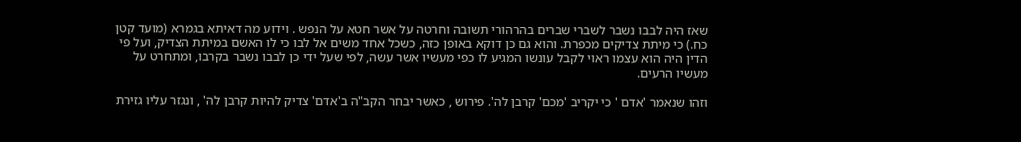שאז היה לבבו נשבר לשברי שברים בהרהורי תשובה וחרטה על אשר חטא על הנפש . וידוע מה דאיתא בגמרא (מועד קטן כח.) כי מיתת צדיקים מכפרת. והוא גם כן דוקא באופן כזה, כשכל אחד משים אל לבו כי לו האשם במיתת הצדיק, ועל פי הדין היה הוא עצמו ראוי לקבל עונשו המגיע לו כפי מעשיו אשר עשה, לפי שעל ידי כן לבבו נשבר בקרבו, ומתחרט על מעשיו הרעים.

וזהו שנאמר 'אדם ' כי יקריב 'מכם' קרבן לה'. פירוש , כאשר יבחר הקב"ה ב'אדם' צדיק להיות קרבן לה' , ונגזר עליו גזירת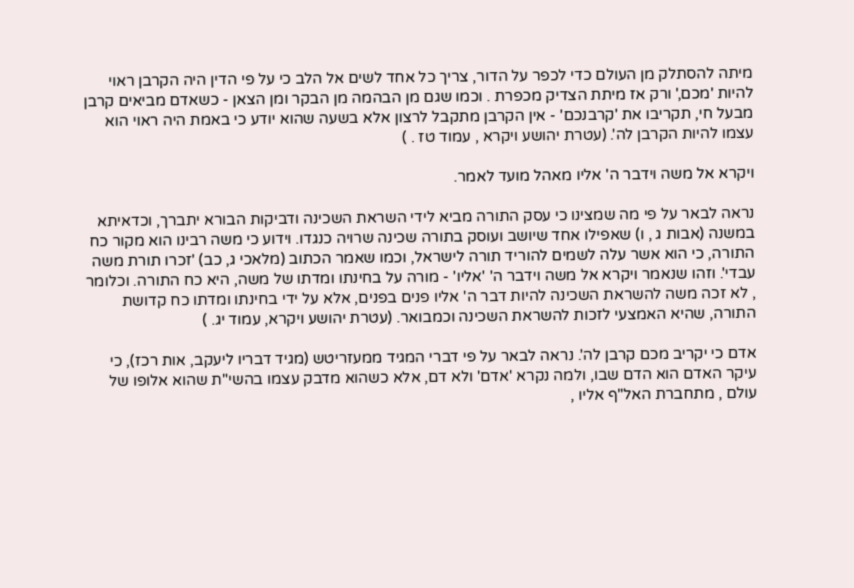מיתה להסתלק מן העולם כדי לכפר על הדור, צריך כל אחד לשים אל הלב כי על פי הדין היה הקרבן ראוי להיות 'מכם,' ורק אז מיתת הצדיק מכפרת . וכמו שגם מן הבהמה מן הבקר ומן הצאן - כשאדם מביאים קרבן מבעל חי, תקריבו את 'קרבנכם' - אין הקרבן מתקבל לרצון אלא בשעה שהוא יודע כי באמת היה ראוי הוא עצמו להיות הקרבן לה'. (עטרת יהושע ויקרא , עמוד טז . )

ויקרא אל משה וידבר ה' אליו מאהל מועד לאמר.

נראה לבאר על פי מה שמצינו כי עסק התורה מביא לידי השראת השכינה ודביקות הבורא יתברך, וכדאיתא במשנה (אבות ג , ו) שאפילו אחד שיושב ועוסק בתורה שכינה שרויה כנגדו. וידוע כי משה רבינו הוא מקור כח התורה, כי הוא אשר עלה לשמים להוריד תורה לישראל, וכמו שאמר הכתוב (מלאכי ג, כב) 'זכרו תורת משה עבדי'. וזהו שנאמר ויקרא אל משה וידבר ה' 'אליו' - מורה על בחינתו ומדתו של משה, היא כח התורה. וכלומר , לא זכה משה להשראת השכינה להיות דבר ה' אליו פנים בפנים, אלא על ידי בחינתו ומדתו כח קדושת התורה, שהיא האמצעי לזכות להשראת השכינה וכמבואר. (עטרת יהושע ויקרא, עמוד יג. )

אדם כי יקריב מכם קרבן לה'. נראה לבאר על פי דברי המגיד ממעזריטש (מגיד דבריו ליעקב, אות רכז), כי עיקר האדם הוא הדם שבו, ולמה נקרא 'אדם' ולא דם, אלא כשהוא מדבק עצמו בהשי"ת שהוא אלופו של עולם , מתחברת האל"ף אליו ,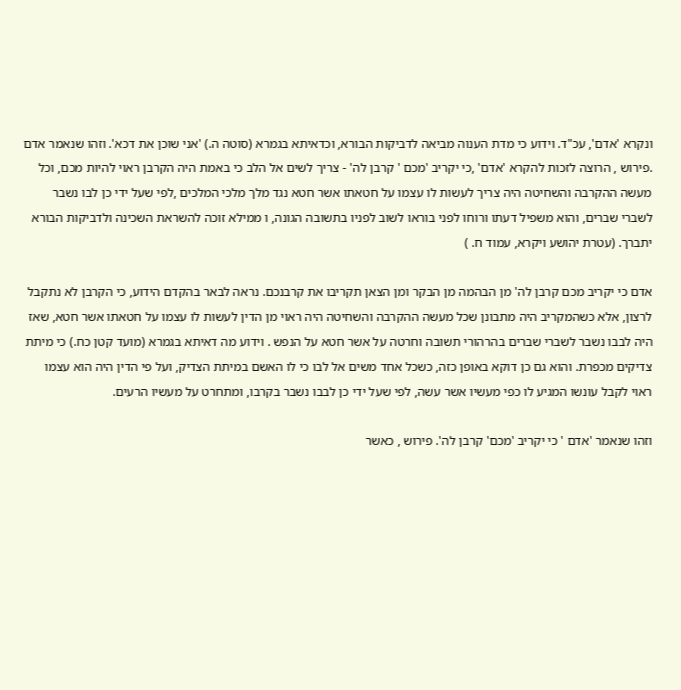ונקרא 'אדם', עכ"ד. וידוע כי מדת הענוה מביאה לדביקות הבורא, וכדאיתא בגמרא (סוטה ה.) 'אני שוכן את דכא'. וזהו שנאמר אדם .פירוש , הרוצה לזכות להקרא 'אדם' ,כי יקריב 'מכם ' קרבן לה' - צריך לשים אל הלב כי באמת היה הקרבן ראוי להיות מכם, וכל מעשה ההקרבה והשחיטה היה צריך לעשות לו עצמו על חטאתו אשר חטא נגד מלך מלכי המלכים ,לפי שעל ידי כן לבו נשבר לשברי שברים, והוא משפיל דעתו ורוחו לפני בוראו לשוב לפניו בתשובה הגונה, ו ממילא זוכה להשראת השכינה ולדביקות הבורא יתברך. (עטרת יהושע ויקרא, עמוד ח. )

אדם כי יקריב מכם קרבן לה' מן הבהמה מן הבקר ומן הצאן תקריבו את קרבנכם. נראה לבאר בהקדם הידוע, כי הקרבן לא נתקבל לרצון, אלא כשהמקריב היה מתבונן שכל מעשה ההקרבה והשחיטה היה ראוי מן הדין לעשות לו עצמו על חטאתו אשר חטא, שאז היה לבבו נשבר לשברי שברים בהרהורי תשובה וחרטה על אשר חטא על הנפש . וידוע מה דאיתא בגמרא (מועד קטן כח.) כי מיתת צדיקים מכפרת. והוא גם כן דוקא באופן כזה, כשכל אחד משים אל לבו כי לו האשם במיתת הצדיק, ועל פי הדין היה הוא עצמו ראוי לקבל עונשו המגיע לו כפי מעשיו אשר עשה, לפי שעל ידי כן לבבו נשבר בקרבו, ומתחרט על מעשיו הרעים.

וזהו שנאמר 'אדם ' כי יקריב 'מכם' קרבן לה'. פירוש , כאשר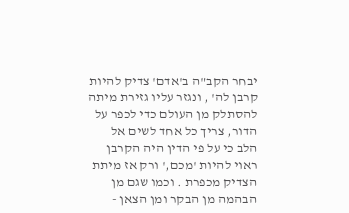יבחר הקב"ה ב'אדם' צדיק להיות קרבן לה' , ונגזר עליו גזירת מיתה להסתלק מן העולם כדי לכפר על הדור, צריך כל אחד לשים אל הלב כי על פי הדין היה הקרבן ראוי להיות 'מכם,' ורק אז מיתת הצדיק מכפרת . וכמו שגם מן הבהמה מן הבקר ומן הצאן -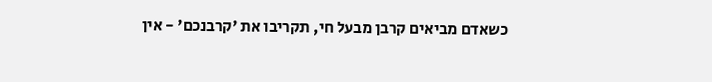כשאדם מביאים קרבן מבעל חי, תקריבו את 'קרבנכם' - אין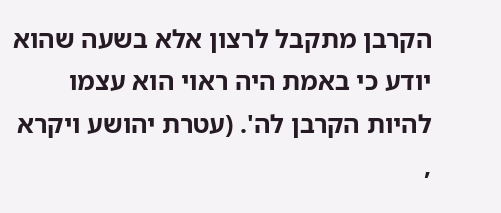הקרבן מתקבל לרצון אלא בשעה שהוא יודע כי באמת היה ראוי הוא עצמו להיות הקרבן לה'. (עטרת יהושע ויקרא ,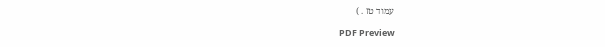עמוד טז . )

PDF Preview